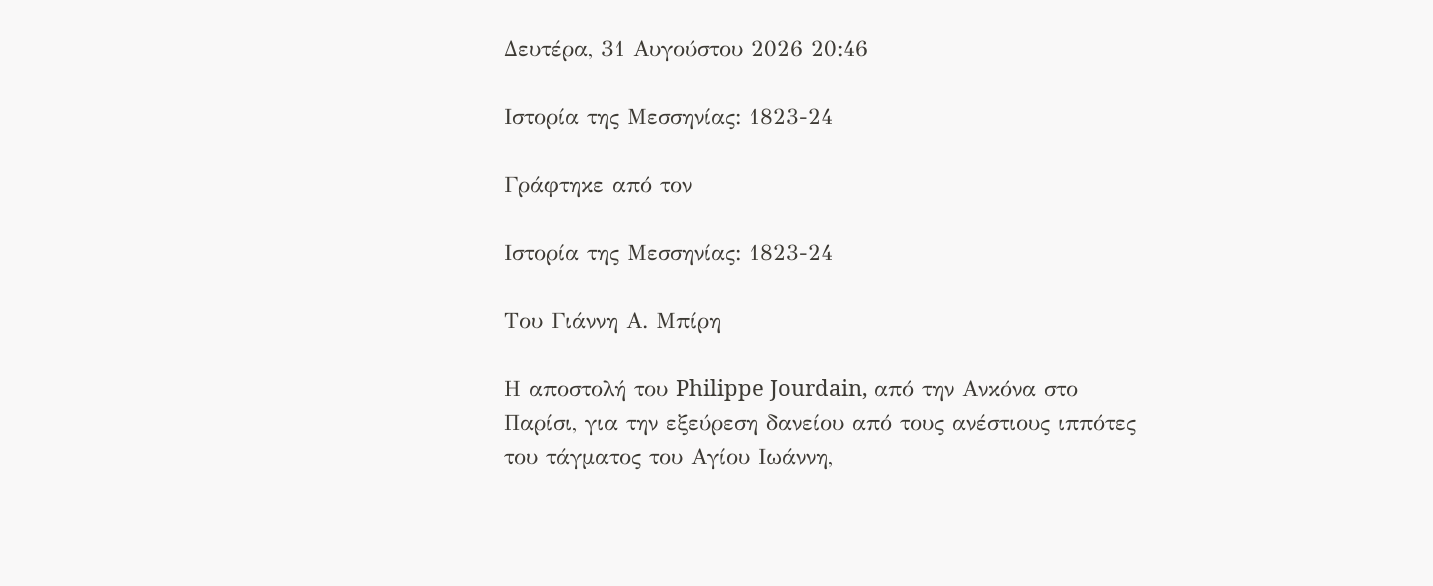Δευτέρα, 31 Αυγούστου 2026 20:46

Ιστορία της Μεσσηνίας: 1823-24

Γράφτηκε από τον

Ιστορία της Μεσσηνίας: 1823-24

Του Γιάννη Α. Μπίρη

Η αποστολή του Philippe Jourdain, από την Ανκόνα στο Παρίσι, για την εξεύρεση δανείου από τους ανέστιους ιππότες του τάγματος του Αγίου Ιωάννη,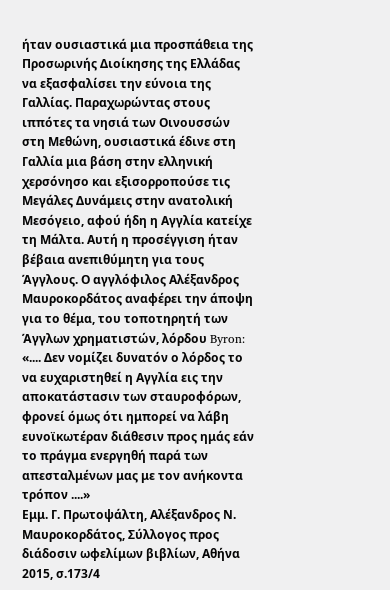ήταν ουσιαστικά μια προσπάθεια της Προσωρινής Διοίκησης της Ελλάδας να εξασφαλίσει την εύνοια της Γαλλίας. Παραχωρώντας στους ιππότες τα νησιά των Οινουσσών στη Μεθώνη, ουσιαστικά έδινε στη Γαλλία μια βάση στην ελληνική χερσόνησο και εξισορροπούσε τις Μεγάλες Δυνάμεις στην ανατολική Μεσόγειο, αφού ήδη η Αγγλία κατείχε τη Μάλτα. Αυτή η προσέγγιση ήταν βέβαια ανεπιθύμητη για τους Άγγλους. Ο αγγλόφιλος Αλέξανδρος Μαυροκορδάτος αναφέρει την άποψη για το θέμα, του τοποτηρητή των Άγγλων χρηματιστών, λόρδου Byron:
«.... Δεν νομίζει δυνατόν ο λόρδος το να ευχαριστηθεί η Αγγλία εις την αποκατάστασιν των σταυροφόρων, φρονεί όμως ότι ημπορεί να λάβη ευνοϊκωτέραν διάθεσιν προς ημάς εάν το πράγμα ενεργηθή παρά των απεσταλμένων μας με τον ανήκοντα τρόπον ....»
Εμμ. Γ. Πρωτοψάλτη, Αλέξανδρος Ν. Μαυροκορδάτος, Σύλλογος προς διάδοσιν ωφελίμων βιβλίων, Αθήνα 2015, σ.173/4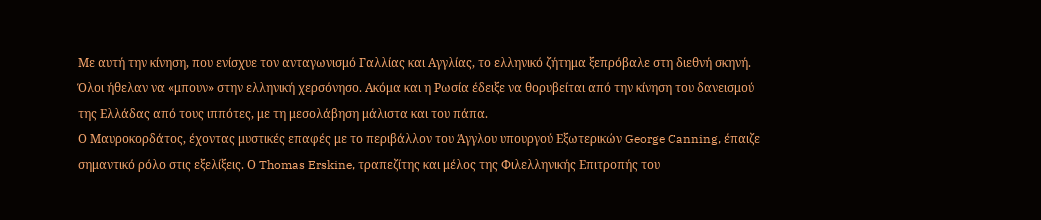Με αυτή την κίνηση, που ενίσχυε τον ανταγωνισμό Γαλλίας και Αγγλίας, το ελληνικό ζήτημα ξεπρόβαλε στη διεθνή σκηνή. Όλοι ήθελαν να «μπουν» στην ελληνική χερσόνησο. Ακόμα και η Ρωσία έδειξε να θορυβείται από την κίνηση του δανεισμού της Ελλάδας από τους ιππότες, με τη μεσολάβηση μάλιστα και του πάπα.
Ο Μαυροκορδάτος, έχοντας μυστικές επαφές με το περιβάλλον του Άγγλου υπουργού Εξωτερικών George Canning, έπαιζε σημαντικό ρόλο στις εξελίξεις. Ο Thomas Erskine, τραπεζίτης και μέλος της Φιλελληνικής Επιτροπής του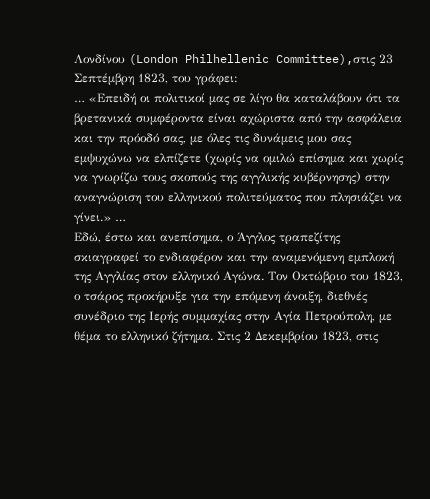Λονδίνου (London Philhellenic Committee),στις 23 Σεπτέμβρη 1823, του γράφει:
… «Επειδή οι πολιτικοί μας σε λίγο θα καταλάβουν ότι τα βρετανικά συμφέροντα είναι αχώριστα από την ασφάλεια και την πρόοδό σας, με όλες τις δυνάμεις μου σας εμψυχώνω να ελπίζετε (χωρίς να ομιλώ επίσημα και χωρίς να γνωρίζω τους σκοπούς της αγγλικής κυβέρνησης) στην αναγνώριση του ελληνικού πολιτεύματος που πλησιάζει να γίνει.» …
Εδώ, έστω και ανεπίσημα, ο Άγγλος τραπεζίτης σκιαγραφεί το ενδιαφέρον και την αναμενόμενη εμπλοκή της Αγγλίας στον ελληνικό Αγώνα. Τον Οκτώβριο του 1823, ο τσάρος προκήρυξε για την επόμενη άνοιξη, διεθνές συνέδριο της Ιερής συμμαχίας στην Αγία Πετρούπολη, με θέμα το ελληνικό ζήτημα. Στις 2 Δεκεμβρίου 1823, στις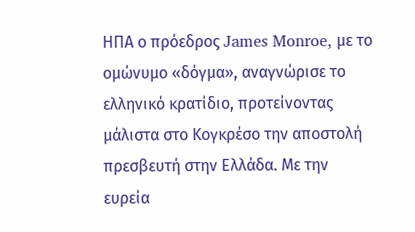ΗΠΑ ο πρόεδρος James Monroe, με το ομώνυμο «δόγμα», αναγνώρισε το ελληνικό κρατίδιο, προτείνοντας μάλιστα στο Κογκρέσο την αποστολή πρεσβευτή στην Ελλάδα. Με την ευρεία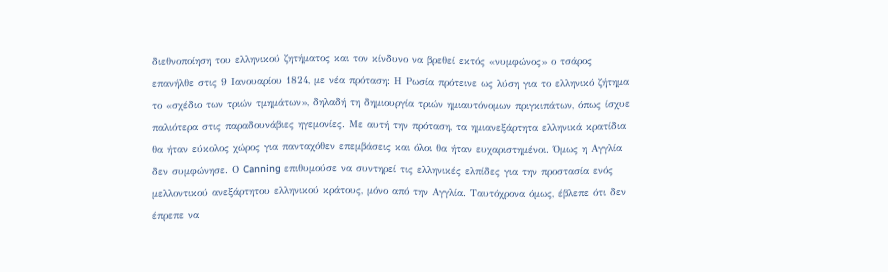διεθνοποίηση του ελληνικού ζητήματος και τον κίνδυνο να βρεθεί εκτός «νυμφώνος» ο τσάρος επανήλθε στις 9 Ιανουαρίου 1824, με νέα πρόταση: Η Ρωσία πρότεινε ως λύση για το ελληνικό ζήτημα το «σχέδιο των τριών τμημάτων», δηλαδή τη δημιουργία τριών ημιαυτόνομων πριγκιπάτων, όπως ίσχυε παλιότερα στις παραδουνάβιες ηγεμονίες. Με αυτή την πρόταση, τα ημιανεξάρτητα ελληνικά κρατίδια θα ήταν εύκολος χώρος για πανταχόθεν επεμβάσεις και όλοι θα ήταν ευχαριστημένοι. Όμως η Αγγλία δεν συμφώνησε. Ο Canning επιθυμούσε να συντηρεί τις ελληνικές ελπίδες για την προστασία ενός μελλοντικού ανεξάρτητου ελληνικού κράτους, μόνο από την Αγγλία. Ταυτόχρονα όμως, έβλεπε ότι δεν έπρεπε να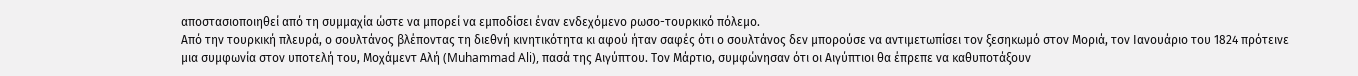αποστασιοποιηθεί από τη συμμαχία ώστε να μπορεί να εμποδίσει έναν ενδεχόμενο ρωσο-τουρκικό πόλεμο.
Από την τουρκική πλευρά, ο σουλτάνος βλέποντας τη διεθνή κινητικότητα κι αφού ήταν σαφές ότι ο σουλτάνος δεν μπορούσε να αντιμετωπίσει τον ξεσηκωμό στον Μοριά, τον Ιανουάριο του 1824 πρότεινε μια συμφωνία στον υποτελή του, Μοχάμεντ Αλή (Muhammad Ali), πασά της Αιγύπτου. Τον Μάρτιο, συμφώνησαν ότι οι Αιγύπτιοι θα έπρεπε να καθυποτάξουν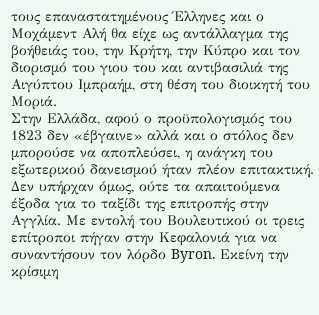τους επαναστατημένους Έλληνες και ο Μοχάμεντ Αλή θα είχε ως αντάλλαγμα της βοήθειάς του, την Κρήτη, την Κύπρο και τον διορισμό του γιου του και αντιβασιλιά της Αιγύπτου Ιμπραήμ, στη θέση του διοικητή του Μοριά.
Στην Ελλάδα, αφού ο προϋπολογισμός του 1823 δεν «έβγαινε» αλλά και ο στόλος δεν μπορούσε να αποπλεύσει, η ανάγκη του εξωτερικού δανεισμού ήταν πλέον επιτακτική. Δεν υπήρχαν όμως, ούτε τα απαιτούμενα έξοδα για το ταξίδι της επιτροπής στην Αγγλία. Με εντολή του Βουλευτικού οι τρεις επίτροποι πήγαν στην Κεφαλονιά για να συναντήσουν τον λόρδο Byron. Εκείνη την κρίσιμη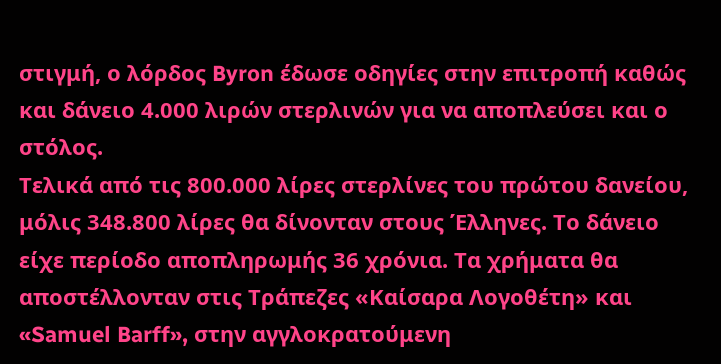στιγμή, ο λόρδος Byron έδωσε οδηγίες στην επιτροπή καθώς και δάνειο 4.000 λιρών στερλινών για να αποπλεύσει και ο στόλος.
Τελικά από τις 800.000 λίρες στερλίνες του πρώτου δανείου, μόλις 348.800 λίρες θα δίνονταν στους Έλληνες. Το δάνειο είχε περίοδο αποπληρωμής 36 χρόνια. Τα χρήματα θα αποστέλλονταν στις Τράπεζες «Καίσαρα Λογοθέτη» και «Samuel Barff», στην αγγλοκρατούμενη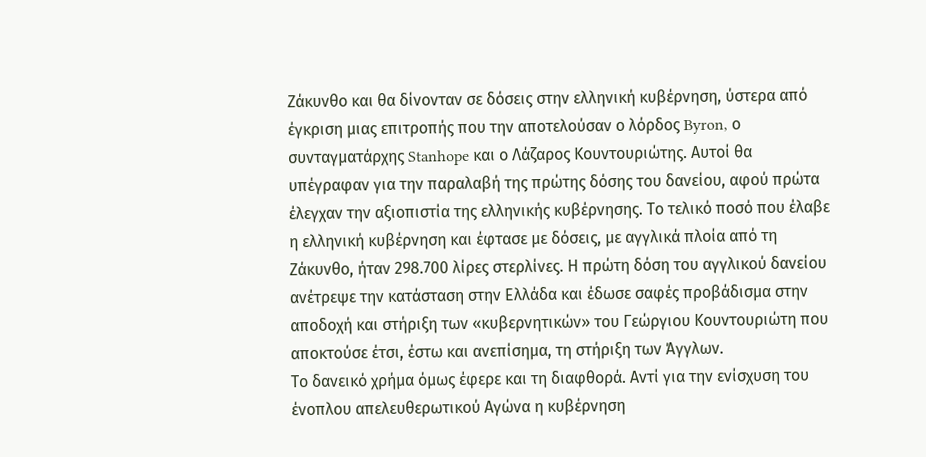Ζάκυνθο και θα δίνονταν σε δόσεις στην ελληνική κυβέρνηση, ύστερα από έγκριση μιας επιτροπής που την αποτελούσαν ο λόρδος Byron, ο συνταγματάρχης Stanhope και ο Λάζαρος Κουντουριώτης. Αυτοί θα υπέγραφαν για την παραλαβή της πρώτης δόσης του δανείου, αφού πρώτα έλεγχαν την αξιοπιστία της ελληνικής κυβέρνησης. Το τελικό ποσό που έλαβε η ελληνική κυβέρνηση και έφτασε με δόσεις, με αγγλικά πλοία από τη Ζάκυνθο, ήταν 298.700 λίρες στερλίνες. Η πρώτη δόση του αγγλικού δανείου ανέτρεψε την κατάσταση στην Ελλάδα και έδωσε σαφές προβάδισμα στην αποδοχή και στήριξη των «κυβερνητικών» του Γεώργιου Κουντουριώτη που αποκτούσε έτσι, έστω και ανεπίσημα, τη στήριξη των Άγγλων.
Το δανεικό χρήμα όμως έφερε και τη διαφθορά. Αντί για την ενίσχυση του ένοπλου απελευθερωτικού Αγώνα η κυβέρνηση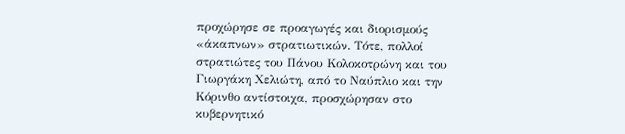προχώρησε σε προαγωγές και διορισμούς «άκαπνων» στρατιωτικών. Τότε, πολλοί στρατιώτες του Πάνου Κολοκοτρώνη και του Γιωργάκη Χελιώτη, από το Ναύπλιο και την Κόρινθο αντίστοιχα, προσχώρησαν στο κυβερνητικό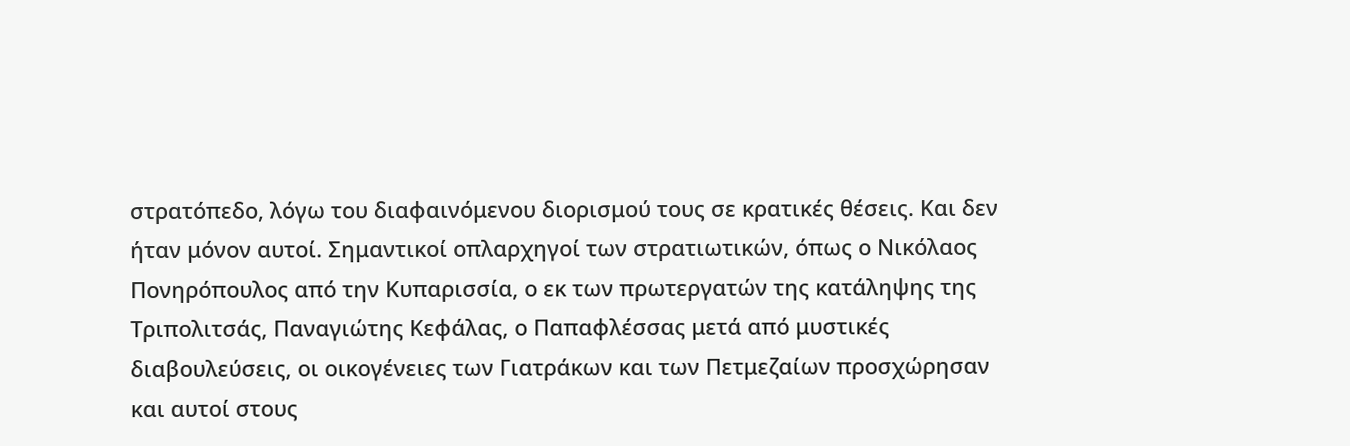στρατόπεδο, λόγω του διαφαινόμενου διορισμού τους σε κρατικές θέσεις. Και δεν ήταν μόνον αυτοί. Σημαντικοί οπλαρχηγοί των στρατιωτικών, όπως ο Νικόλαος Πονηρόπουλος από την Κυπαρισσία, ο εκ των πρωτεργατών της κατάληψης της Τριπολιτσάς, Παναγιώτης Κεφάλας, ο Παπαφλέσσας μετά από μυστικές διαβουλεύσεις, οι οικογένειες των Γιατράκων και των Πετμεζαίων προσχώρησαν και αυτοί στους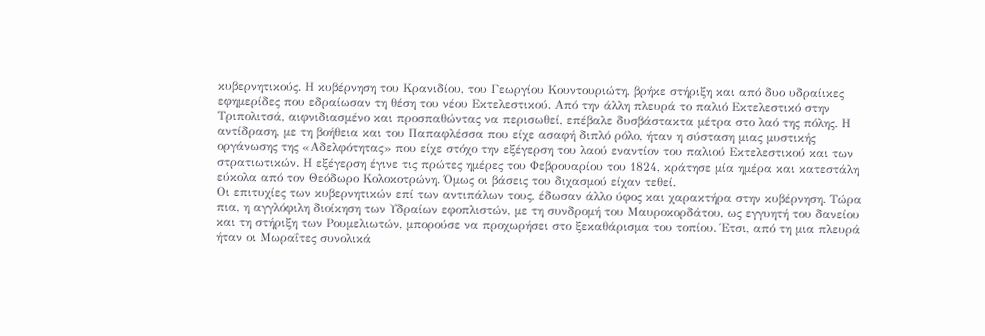κυβερνητικούς. Η κυβέρνηση του Κρανιδίου, του Γεωργίου Κουντουριώτη, βρήκε στήριξη και από δυο υδραίικες εφημερίδες που εδραίωσαν τη θέση του νέου Εκτελεστικού. Από την άλλη πλευρά το παλιό Εκτελεστικό στην Τριπολιτσά, αιφνιδιασμένο και προσπαθώντας να περισωθεί, επέβαλε δυσβάστακτα μέτρα στο λαό της πόλης. Η αντίδραση, με τη βοήθεια και του Παπαφλέσσα που είχε ασαφή διπλό ρόλο, ήταν η σύσταση μιας μυστικής οργάνωσης της «Αδελφότητας» που είχε στόχο την εξέγερση του λαού εναντίον του παλιού Εκτελεστικού και των στρατιωτικών. Η εξέγερση έγινε τις πρώτες ημέρες του Φεβρουαρίου του 1824, κράτησε μία ημέρα και κατεστάλη εύκολα από τον Θεόδωρο Κολοκοτρώνη. Όμως οι βάσεις του διχασμού είχαν τεθεί.
Οι επιτυχίες των κυβερνητικών επί των αντιπάλων τους, έδωσαν άλλο ύφος και χαρακτήρα στην κυβέρνηση. Τώρα πια, η αγγλόφιλη διοίκηση των Υδραίων εφοπλιστών, με τη συνδρομή του Μαυροκορδάτου, ως εγγυητή του δανείου και τη στήριξη των Ρουμελιωτών, μπορούσε να προχωρήσει στο ξεκαθάρισμα του τοπίου. Έτσι, από τη μια πλευρά ήταν οι Μωραΐτες συνολικά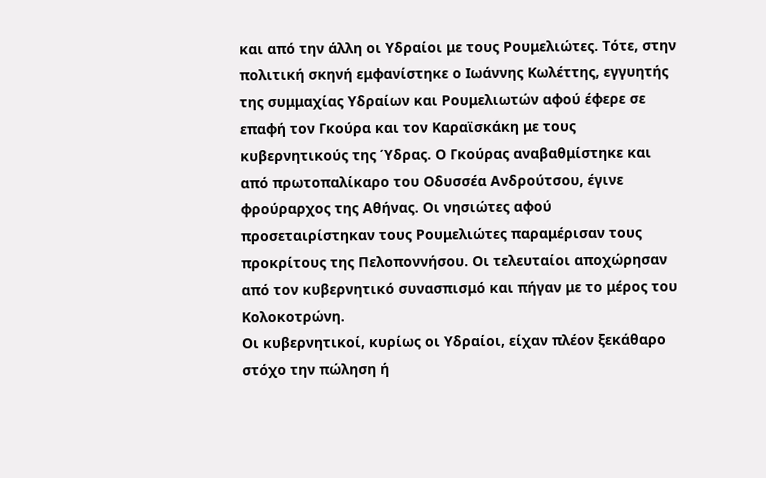και από την άλλη οι Υδραίοι με τους Ρουμελιώτες. Τότε, στην πολιτική σκηνή εμφανίστηκε ο Ιωάννης Κωλέττης, εγγυητής της συμμαχίας Υδραίων και Ρουμελιωτών αφού έφερε σε επαφή τον Γκούρα και τον Καραϊσκάκη με τους κυβερνητικούς της Ύδρας. Ο Γκούρας αναβαθμίστηκε και από πρωτοπαλίκαρο του Οδυσσέα Ανδρούτσου, έγινε φρούραρχος της Αθήνας. Οι νησιώτες αφού προσεταιρίστηκαν τους Ρουμελιώτες παραμέρισαν τους προκρίτους της Πελοποννήσου. Οι τελευταίοι αποχώρησαν από τον κυβερνητικό συνασπισμό και πήγαν με το μέρος του Κολοκοτρώνη.
Οι κυβερνητικοί, κυρίως οι Υδραίοι, είχαν πλέον ξεκάθαρο στόχο την πώληση ή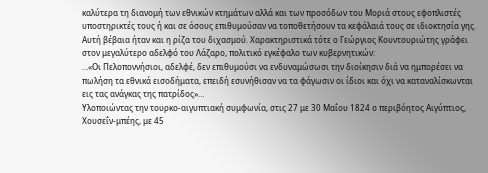καλύτερα τη διανομή των εθνικών κτημάτων αλλά και των προσόδων του Μοριά στους εφοπλιστές υποστηρικτές τους ή και σε όσους επιθυμούσαν να τοποθετήσουν τα κεφάλαιά τους σε ιδιοκτησία γης. Αυτή βέβαια ήταν και η ρίζα του διχασμού. Χαρακτηριστικά τότε ο Γεώργιος Κουντουριώτης γράφει στον μεγαλύτερο αδελφό του Λάζαρο, πολιτικό εγκέφαλο των κυβερνητικών:
…«Οι Πελοποννήσιοι, αδελφέ, δεν επιθυμούσι να ενδυναμώσωσι την διοίκησιν διά να ημπορέσει να πωλήση τα εθνικά εισοδήματα, επειδή εσυνήθισαν να τα φάγωσιν οι ίδιοι και όχι να καταναλίσκωνται εις τας ανάγκας της πατρίδος»…
Υλοποιώντας την τουρκο-αιγυπτιακή συμφωνία, στις 27 με 30 Μαΐου 1824 ο περιβόητος Αιγύπτιος, Χουσεΐν-μπέης, με 45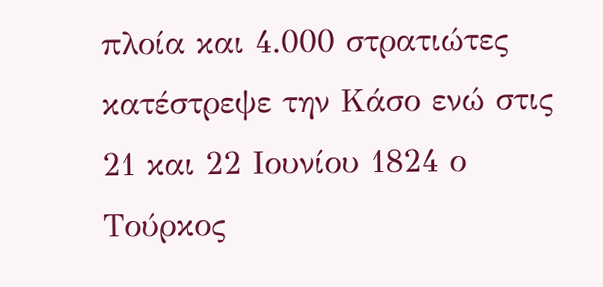πλοία και 4.000 στρατιώτες κατέστρεψε την Κάσο ενώ στις 21 και 22 Ιουνίου 1824 ο Τούρκος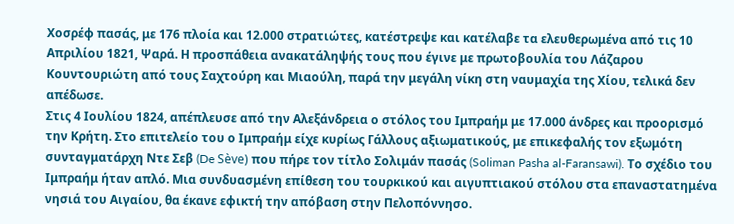Χοσρέφ πασάς, με 176 πλοία και 12.000 στρατιώτες, κατέστρεψε και κατέλαβε τα ελευθερωμένα από τις 10 Απριλίου 1821, Ψαρά. Η προσπάθεια ανακατάληψής τους που έγινε με πρωτοβουλία του Λάζαρου Κουντουριώτη από τους Σαχτούρη και Μιαούλη, παρά την μεγάλη νίκη στη ναυμαχία της Χίου, τελικά δεν απέδωσε.
Στις 4 Ιουλίου 1824, απέπλευσε από την Αλεξάνδρεια ο στόλος του Ιμπραήμ με 17.000 άνδρες και προορισμό την Κρήτη. Στο επιτελείο του ο Ιμπραήμ είχε κυρίως Γάλλους αξιωματικούς, με επικεφαλής τον εξωμότη συνταγματάρχη Ντε Σεβ (De Sève) που πήρε τον τίτλο Σολιμάν πασάς (Soliman Pasha al-Faransawi). Το σχέδιο του Ιμπραήμ ήταν απλό. Μια συνδυασμένη επίθεση του τουρκικού και αιγυπτιακού στόλου στα επαναστατημένα νησιά του Αιγαίου, θα έκανε εφικτή την απόβαση στην Πελοπόννησο.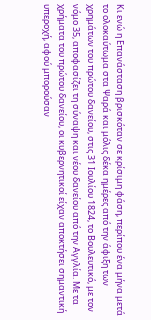Κι ενώ η Επανάσταση βρισκόταν σε κρίσιμη φάση, περίπου ένα μήνα μετά το ολοκαύτωμα στα Ψαρά και μόλις δέκα ημέρες από την άφιξη των χρημάτων του πρώτου δανείου, στις 31 Ιουλίου 1824, το Βουλευτικό, με τον νόμο 35, αποφασίζει τη σύναψη και νέου δανείου από την Αγγλία. Με τα χρήματα του πρώτου δανείου, οι κυβερνητικοί είχαν αποκτήσει σημαντική υπεροχή, αφού μπορούσαν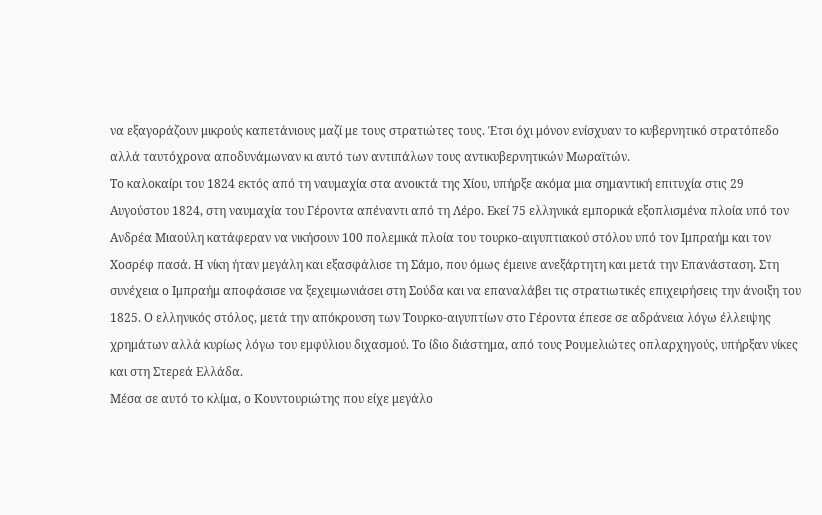να εξαγοράζουν μικρούς καπετάνιους μαζί με τους στρατιώτες τους. Έτσι όχι μόνον ενίσχυαν το κυβερνητικό στρατόπεδο αλλά ταυτόχρονα αποδυνάμωναν κι αυτό των αντιπάλων τους αντικυβερνητικών Μωραϊτών.
Το καλοκαίρι του 1824 εκτός από τη ναυμαχία στα ανοικτά της Χίου, υπήρξε ακόμα μια σημαντική επιτυχία στις 29 Αυγούστου 1824, στη ναυμαχία του Γέροντα απέναντι από τη Λέρο. Εκεί 75 ελληνικά εμπορικά εξοπλισμένα πλοία υπό τον Ανδρέα Μιαούλη κατάφεραν να νικήσουν 100 πολεμικά πλοία του τουρκο-αιγυπτιακού στόλου υπό τον Ιμπραήμ και τον Χοσρέφ πασά. Η νίκη ήταν μεγάλη και εξασφάλισε τη Σάμο, που όμως έμεινε ανεξάρτητη και μετά την Επανάσταση. Στη συνέχεια ο Ιμπραήμ αποφάσισε να ξεχειμωνιάσει στη Σούδα και να επαναλάβει τις στρατιωτικές επιχειρήσεις την άνοιξη του 1825. Ο ελληνικός στόλος, μετά την απόκρουση των Τουρκο-αιγυπτίων στο Γέροντα έπεσε σε αδράνεια λόγω έλλειψης χρημάτων αλλά κυρίως λόγω του εμφύλιου διχασμού. Το ίδιο διάστημα, από τους Ρουμελιώτες οπλαρχηγούς, υπήρξαν νίκες και στη Στερεά Ελλάδα.
Μέσα σε αυτό το κλίμα, ο Κουντουριώτης που είχε μεγάλο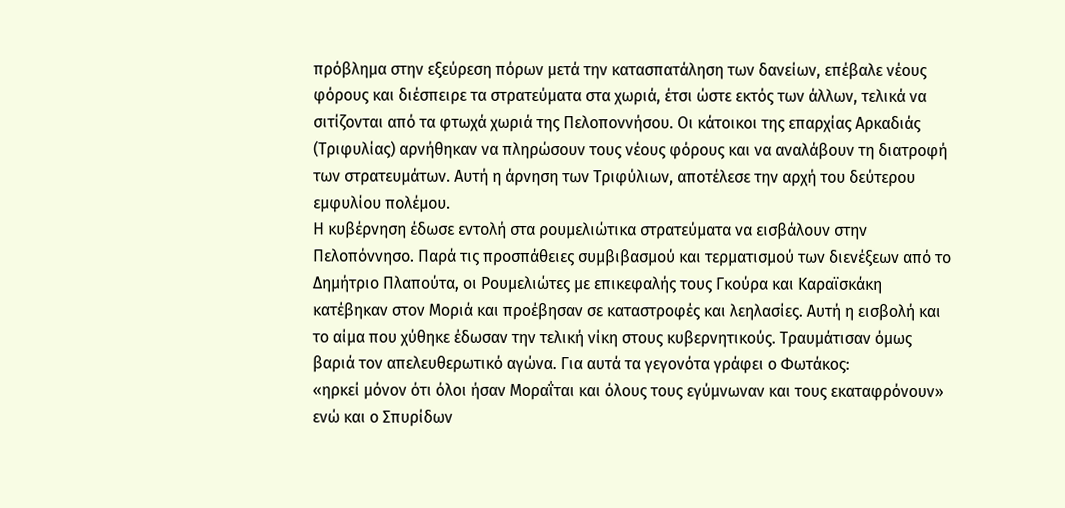πρόβλημα στην εξεύρεση πόρων μετά την κατασπατάληση των δανείων, επέβαλε νέους φόρους και διέσπειρε τα στρατεύματα στα χωριά, έτσι ώστε εκτός των άλλων, τελικά να σιτίζονται από τα φτωχά χωριά της Πελοποννήσου. Οι κάτοικοι της επαρχίας Αρκαδιάς (Τριφυλίας) αρνήθηκαν να πληρώσουν τους νέους φόρους και να αναλάβουν τη διατροφή των στρατευμάτων. Αυτή η άρνηση των Τριφύλιων, αποτέλεσε την αρχή του δεύτερου εμφυλίου πολέμου.
Η κυβέρνηση έδωσε εντολή στα ρουμελιώτικα στρατεύματα να εισβάλουν στην Πελοπόννησο. Παρά τις προσπάθειες συμβιβασμού και τερματισμού των διενέξεων από το Δημήτριο Πλαπούτα, οι Ρουμελιώτες με επικεφαλής τους Γκούρα και Καραϊσκάκη κατέβηκαν στον Μοριά και προέβησαν σε καταστροφές και λεηλασίες. Αυτή η εισβολή και το αίμα που χύθηκε έδωσαν την τελική νίκη στους κυβερνητικούς. Τραυμάτισαν όμως βαριά τον απελευθερωτικό αγώνα. Για αυτά τα γεγονότα γράφει ο Φωτάκος:
«ηρκεί μόνον ότι όλοι ήσαν Μοραΐται και όλους τους εγύμνωναν και τους εκαταφρόνουν»
ενώ και ο Σπυρίδων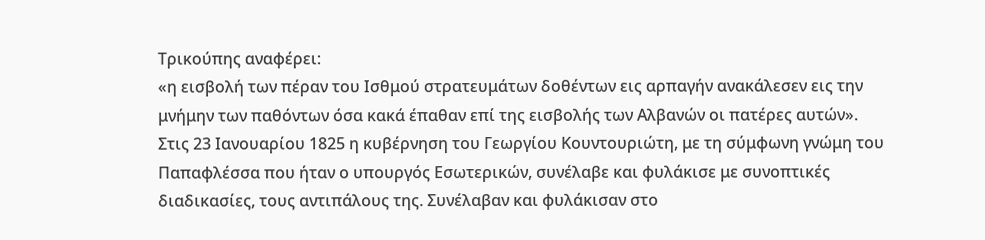Τρικούπης αναφέρει:
«η εισβολή των πέραν του Ισθμού στρατευμάτων δοθέντων εις αρπαγήν ανακάλεσεν εις την μνήμην των παθόντων όσα κακά έπαθαν επί της εισβολής των Αλβανών οι πατέρες αυτών».
Στις 23 Ιανουαρίου 1825 η κυβέρνηση του Γεωργίου Κουντουριώτη, με τη σύμφωνη γνώμη του Παπαφλέσσα που ήταν ο υπουργός Εσωτερικών, συνέλαβε και φυλάκισε με συνοπτικές διαδικασίες, τους αντιπάλους της. Συνέλαβαν και φυλάκισαν στο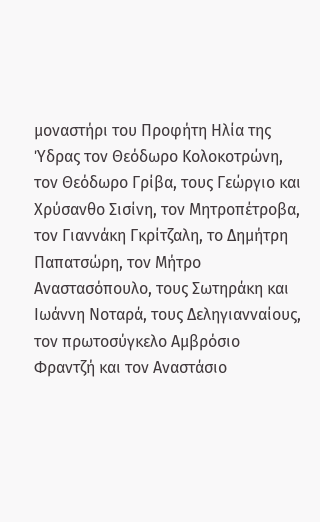μοναστήρι του Προφήτη Ηλία της Ύδρας τον Θεόδωρο Κολοκοτρώνη, τον Θεόδωρο Γρίβα, τους Γεώργιο και Χρύσανθο Σισίνη, τον Μητροπέτροβα, τον Γιαννάκη Γκρίτζαλη, το Δημήτρη Παπατσώρη, τον Μήτρο Αναστασόπουλο, τους Σωτηράκη και Ιωάννη Νοταρά, τους Δεληγιανναίους, τον πρωτοσύγκελο Αμβρόσιο Φραντζή και τον Αναστάσιο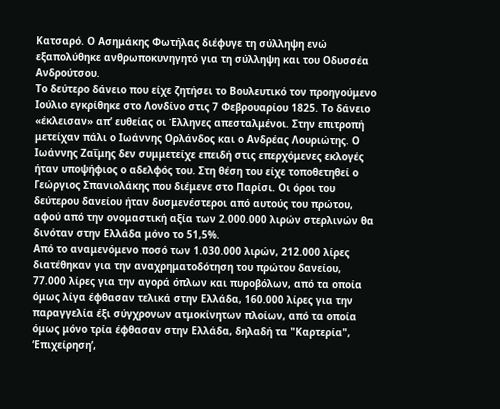Κατσαρό. Ο Ασημάκης Φωτήλας διέφυγε τη σύλληψη ενώ εξαπολύθηκε ανθρωποκυνηγητό για τη σύλληψη και του Οδυσσέα Ανδρούτσου.
Το δεύτερο δάνειο που είχε ζητήσει το Βουλευτικό τον προηγούμενο Ιούλιο εγκρίθηκε στο Λονδίνο στις 7 Φεβρουαρίου 1825. Το δάνειο «έκλεισαν» απ’ ευθείας οι Έλληνες απεσταλμένοι. Στην επιτροπή μετείχαν πάλι ο Ιωάννης Ορλάνδος και ο Ανδρέας Λουριώτης. Ο Ιωάννης Ζαΐμης δεν συμμετείχε επειδή στις επερχόμενες εκλογές ήταν υποψήφιος ο αδελφός του. Στη θέση του είχε τοποθετηθεί ο Γεώργιος Σπανιολάκης που διέμενε στο Παρίσι. Οι όροι του δεύτερου δανείου ήταν δυσμενέστεροι από αυτούς του πρώτου, αφού από την ονομαστική αξία των 2.000.000 λιρών στερλινών θα δινόταν στην Ελλάδα μόνο το 51,5%.
Από το αναμενόμενο ποσό των 1.030.000 λιρών, 212.000 λίρες διατέθηκαν για την αναχρηματοδότηση του πρώτου δανείου, 77.000 λίρες για την αγορά όπλων και πυροβόλων, από τα οποία όμως λίγα έφθασαν τελικά στην Ελλάδα, 160.000 λίρες για την παραγγελία έξι σύγχρονων ατμοκίνητων πλοίων, από τα οποία όμως μόνο τρία έφθασαν στην Ελλάδα, δηλαδή τα "Καρτερία", ‘Επιχείρηση’,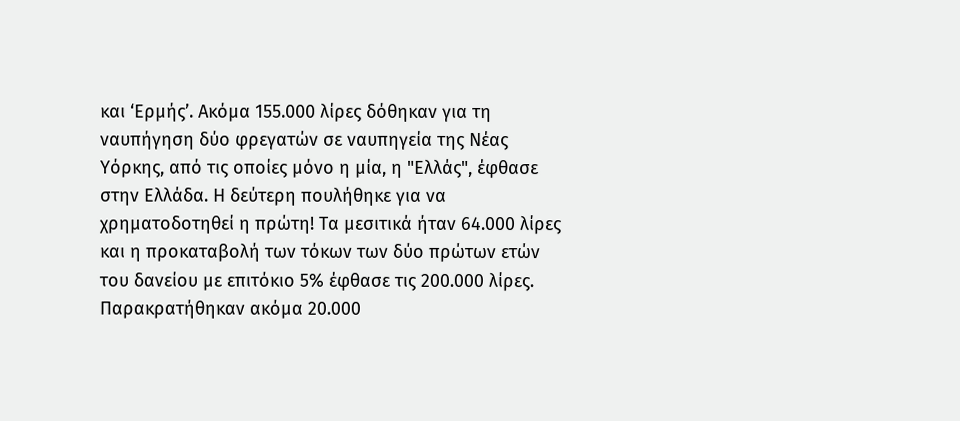και ‘Ερμής’. Ακόμα 155.000 λίρες δόθηκαν για τη ναυπήγηση δύο φρεγατών σε ναυπηγεία της Νέας Υόρκης, από τις οποίες μόνο η μία, η "Ελλάς", έφθασε στην Ελλάδα. Η δεύτερη πουλήθηκε για να χρηματοδοτηθεί η πρώτη! Τα μεσιτικά ήταν 64.000 λίρες και η προκαταβολή των τόκων των δύο πρώτων ετών του δανείου με επιτόκιο 5% έφθασε τις 200.000 λίρες. Παρακρατήθηκαν ακόμα 20.000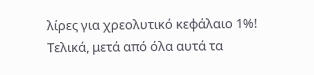λίρες για χρεολυτικό κεφάλαιο 1%!
Τελικά, μετά από όλα αυτά τα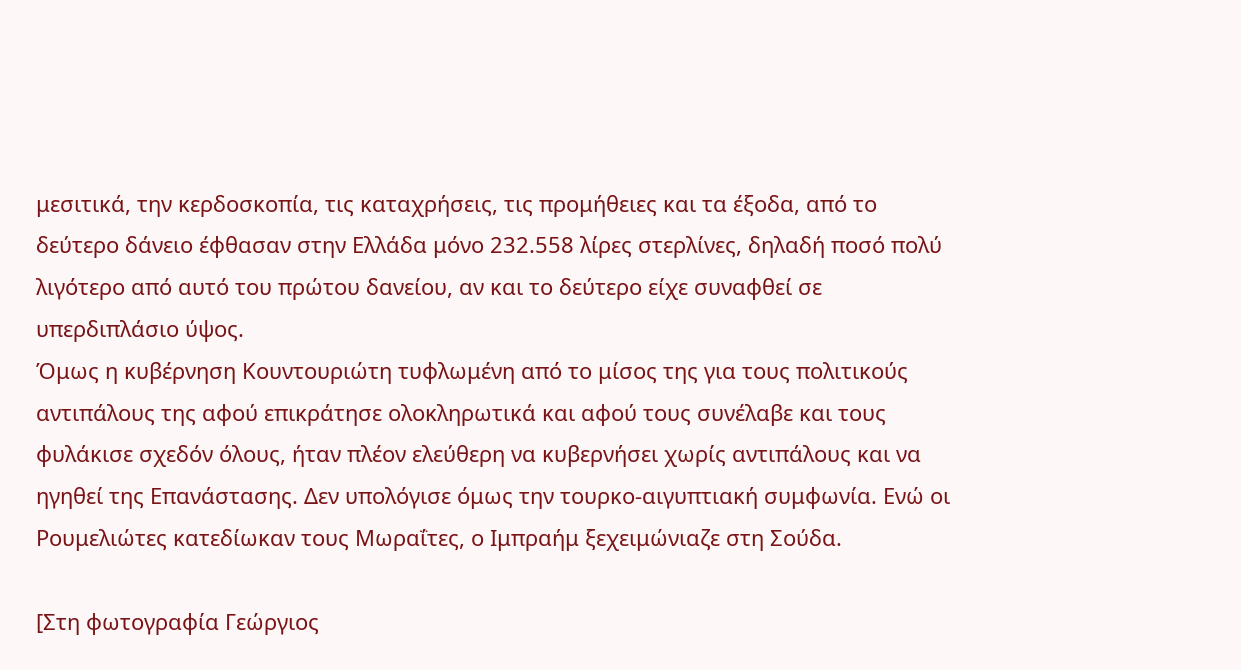μεσιτικά, την κερδοσκοπία, τις καταχρήσεις, τις προμήθειες και τα έξοδα, από το δεύτερο δάνειο έφθασαν στην Ελλάδα μόνο 232.558 λίρες στερλίνες, δηλαδή ποσό πολύ λιγότερο από αυτό του πρώτου δανείου, αν και το δεύτερο είχε συναφθεί σε υπερδιπλάσιο ύψος.
Όμως η κυβέρνηση Κουντουριώτη τυφλωμένη από το μίσος της για τους πολιτικούς αντιπάλους της αφού επικράτησε ολοκληρωτικά και αφού τους συνέλαβε και τους φυλάκισε σχεδόν όλους, ήταν πλέον ελεύθερη να κυβερνήσει χωρίς αντιπάλους και να ηγηθεί της Επανάστασης. Δεν υπολόγισε όμως την τουρκο-αιγυπτιακή συμφωνία. Ενώ οι Ρουμελιώτες κατεδίωκαν τους Μωραΐτες, ο Ιμπραήμ ξεχειμώνιαζε στη Σούδα.

[Στη φωτογραφία Γεώργιος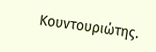Κουντουριώτης.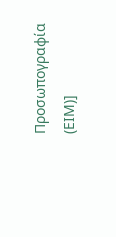Προσωπογραφία (ΕΙΜ)]